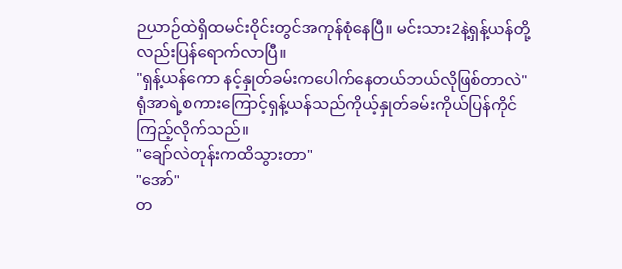ဉယာဉ်ထဲရှိထမင်းဝိုင်းတွင်အကုန်စုံနေပြီ။ မင်းသား2နဲ့ရှန့်ယန်တို့လည်းပြန်ရောက်လာပြီ။
"ရှန့်ယန်ကော နင့်နှုတ်ခမ်းကပေါက်နေတယ်ဘယ်လိုဖြစ်တာလဲ"
ရုံအာရဲ့စကားကြောင့်ရှန့်ယန်သည်ကိုယ့်နှုတ်ခမ်းကိုယ်ပြန်ကိုင်ကြည့်လိုက်သည်။
"ချော်လဲတုန်းကထိသွားတာ"
"အော်"
တ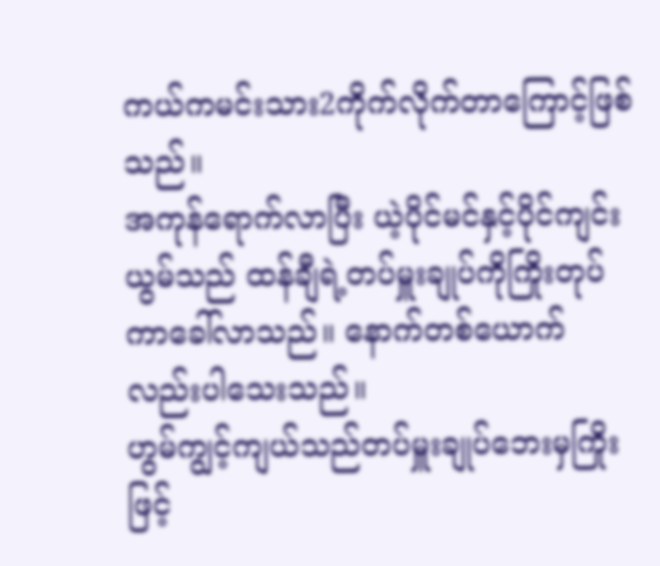ကယ်ကမင်းသား2ကိုက်လိုက်တာကြောင့်ဖြစ်သည်။
အကုန်ရောက်လာပြီး ယဲ့ပိုင်မင်နှင့်ပိုင်ကျင်းယွမ်သည် ထန်ချီရဲ့တပ်မှူးချုပ်ကိုကြိုးတုပ်ကာခေါ်လာသည်။ နောက်တစ်ယောက်လည်းပါသေးသည်။
ဟွမ်ကျွင့်ကျယ်သည်တပ်မှူးချုပ်ဘေးမှကြိုးဖြင့်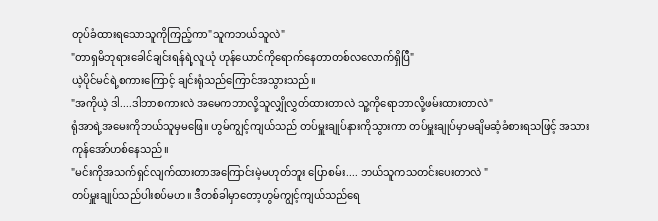တုပ်ခံထားရသောသူကိုကြည့်ကာ"သူကဘယ်သူလဲ"
"တာရှမိဘုရားခေါင်ချင်းရန်ရဲ့လူယုံ ဟုန်ယောင်ကိုရောက်နေတာတစ်လလောက်ရှိပြီ"
ယဲ့ပိုင်မင်ရဲ့စကားကြောင့် ချင်းရုံသည်ကြောင်အသွားသည်။
"အကိုယဲ့ ဒါ....ဒါဘာစကားလဲ အမေကဘာလို့သူလျှိုလွှတ်ထားတာလဲ သူ့ကိုရောဘာလို့ဖမ်းထားတာလဲ"
ရုံအာရဲ့အမေးကိုဘယ်သူမှမဖြေ။ ဟွမ်ကျွင့်ကျယ်သည် တပ်မှူးချုပ်နားကိုသွားကာ တပ်မှူးချုပ်မှာမချိမဆံ့ခံစားရသဖြင့် အသားကုန်အော်ဟစ်နေသည်။
"မင်းကိုအသက်ရှင်လျက်ထားတာအကြောင်းမဲ့မဟုတ်ဘူး ပြောစမ်း.... ဘယ်သူကသတင်းပေးတာလဲ "
တပ်မှူးချုပ်သည်ပါးစပ်မဟ။ ဒီတစ်ခါမှာတော့ဟွမ်ကျွင့်ကျယ်သည်ရေ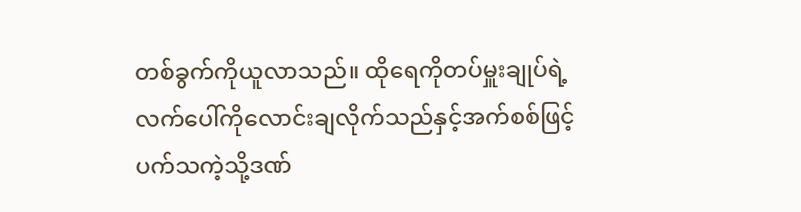တစ်ခွက်ကိုယူလာသည်။ ထိုရေကိုတပ်မှူးချုပ်ရဲ့လက်ပေါ်ကိုလောင်းချလိုက်သည်နှင့်အက်စစ်ဖြင့်ပက်သကဲ့သို့ဒဏ်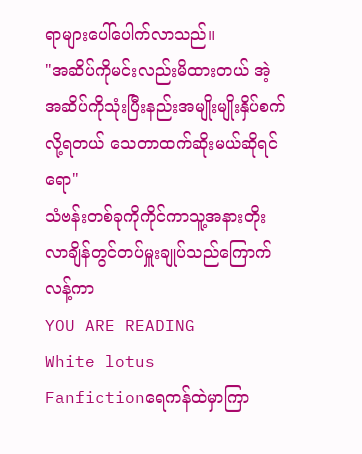ရာများပေါ်ပေါက်လာသည်။
"အဆိပ်ကိုမင်းလည်းမိထားတယ် အဲ့အဆိပ်ကိုသုံးပြီးနည်းအမျိုးမျိုးနှိပ်စက်လို့ရတယ် သေတာထက်ဆိုးမယ်ဆိုရင်ရော"
သံဗန်းတစ်ခုကိုကိုင်ကာသူ့အနားတိုးလာချိန်တွင်တပ်မှူးချုပ်သည်ကြောက်လန့်ကာ
YOU ARE READING
White lotus
Fanfictionရေကန်ထဲမှာကြာ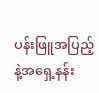ပန်းဖြူအပြည့်နဲ့အရှေ့နန်း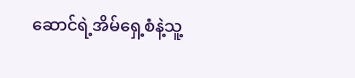ဆောင်ရဲ့အိမ်ရှေ့စံနဲ့သူ့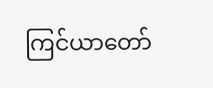ကြင်ယာတော်